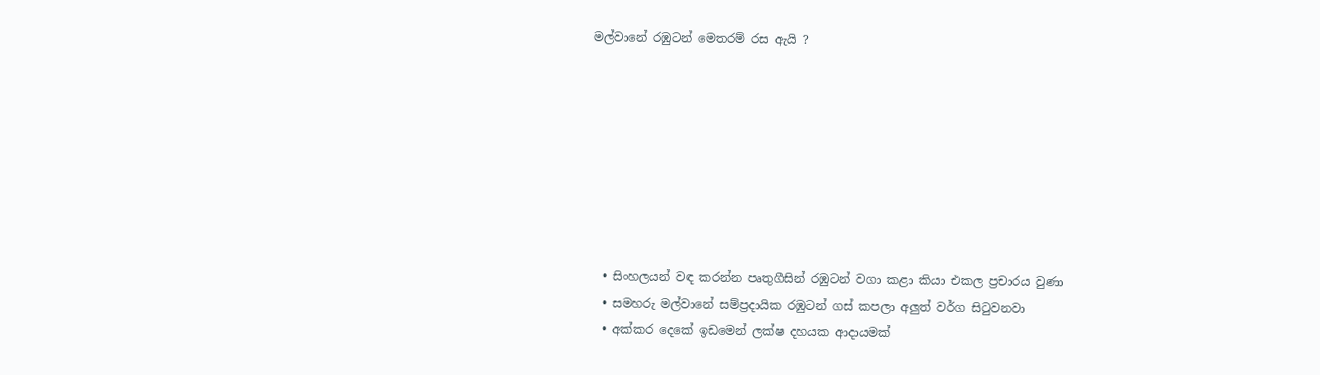මල්වානේ රඹුටන් මෙතරම් රස ඇයි ?








  • සිංහලයන් වඳ කරන්න පෘතුගීසින් රඹුටන් වගා කළා කියා එකල ප්‍රචාරය වුණා
  • සමහරු මල්වානේ සම්ප්‍රදායික රඹුටන් ගස් කපලා අලුත් වර්ග සිටුවනවා
  • අක්කර දෙකේ ඉඩමෙන් ලක්ෂ දහයක ආදායමක්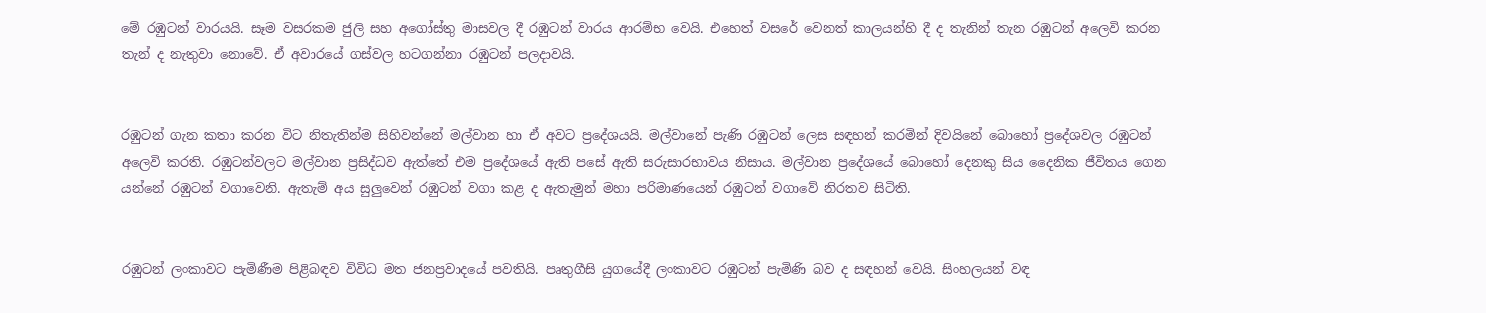මේ රඹුටන් වාරයයි. සෑම වසරකම ජුලි සහ අගෝස්තු මාසවල දී රඹුටන් වාරය ආරම්භ වෙයි. එහෙත් වසරේ වෙනත් කාලයන්හි දී ද තැනින් තැන රඹුටන් අලෙවි කරන තැන් ද නැතුවා නොවේ. ඒ අවාරයේ ගස්වල හටගන්නා රඹුටන් පලද‌ාවයි.


රඹුටන් ගැන කතා කරන විට නිතැතින්ම සිහිවන්නේ මල්වාන හා ඒ අවට ප්‍රදේශයයි. මල්වානේ පැණි රඹුටන් ලෙස සඳහන් කරමින් දිවයිනේ බොහෝ ප්‍රදේශවල රඹුටන් අලෙවි කරති. රඹුටන්වලට මල්වාන ප්‍රසිද්ධව ඇත්තේ එම ප්‍රදේශයේ ඇති පසේ ඇති සරුසාරභාවය නිසාය. මල්වාන ප්‍රදේශයේ බොහෝ දෙනකු සිය දෛනික ජීවිතය ගෙන යන්නේ රඹුටන් වගාවෙනි. ඇතැම් අය සුලුවෙන් රඹුටන් වගා කළ ද ඇතැමුන් මහා පරිමාණයෙන් රඹුටන් වගාවේ නිරතව සිටිති.


රඹුටන් ලංකාවට පැමිණීම පිළිබඳව විවිධ මත ජනප්‍රවාදයේ පවතියි. පෘතුගීසි යුගයේදී ලංකාවට රඹුටන් පැමිණි බව ද සඳහන් වෙයි. සිංහලයන් වඳ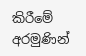කිරීමේ අරමුණින්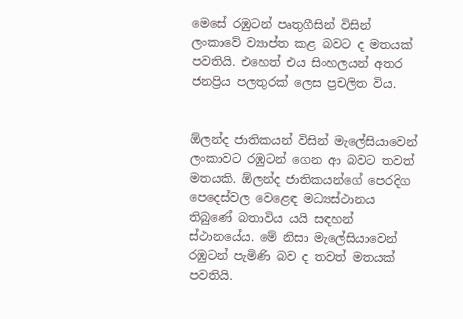මෙසේ රඹුටන් පෘතුගීසින් විසින් ලංකාවේ ව්‍යාප්ත කළ බවට ද මතයක් පවතියි. එහෙත් එය සිංහලයන් අතර ජනප්‍රිය පලතුරක් ලෙස ප්‍රචලිත විය.


ඕලන්ද ජාතිකයන් විසින් මැලේසියාවෙන් ලංකාවට රඹුටන් ගෙන ආ බවට තවත් මතයකි. ඕලන්ද ජාතිකයන්ගේ පෙරදිග පෙදෙස්වල වෙළෙඳ මධ්‍යස්ථානය තිබුණේ බතාවිය යයි සඳහන් ස්ථානයේය. මේ නිසා මැලේසියාවෙන් රඹුටන් පැමිණි බව ද තවත් මතයක් පවතියි.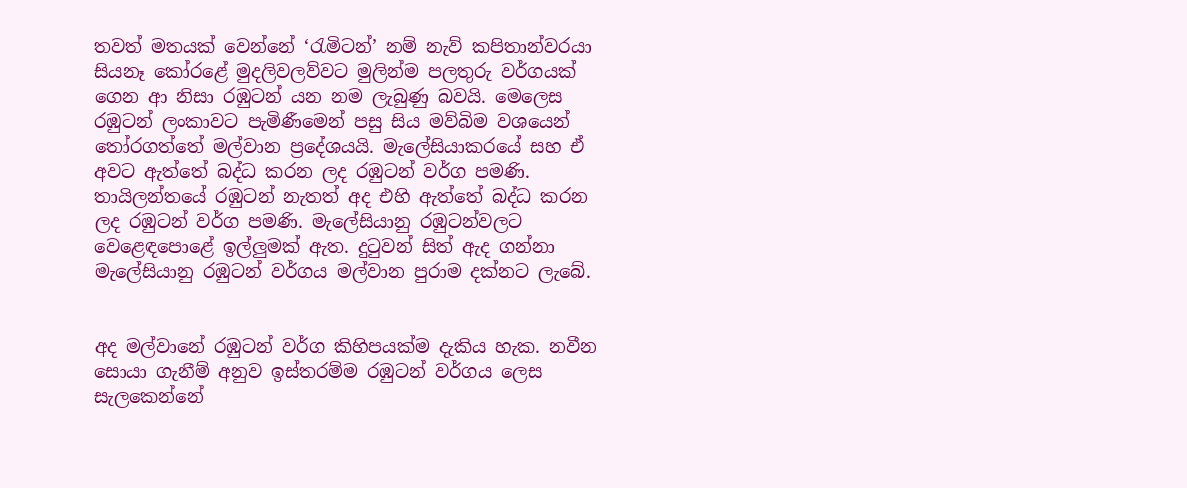තවත් මතයක් වෙන්නේ ‘රැමිටන්’ නම් නැව් කපිතාන්වරයා සියනෑ කෝරළේ මුදලිවලව්වට මුලින්ම පලතුරු වර්ගයක් ගෙන ආ නිසා රඹුටන් යන නම ලැබුණු බවයි. මෙලෙස රඹුටන් ලංකාවට පැමිණීමෙන් පසු සිය මව්බිම වශයෙන් තෝරගත්තේ මල්වාන ප්‍රදේශයයි. මැලේසියාකරයේ සහ ඒ අවට ඇත්තේ බද්ධ කරන ලද රඹුටන් වර්ග පමණි. තායිලන්තයේ රඹුටන් නැතත් අද එහි ඇත්තේ බද්ධ කරන ලද රඹුටන් වර්ග පමණි. මැලේසියානු රඹුටන්වලට වෙළෙඳපොළේ ඉල්ලුමක් ඇත. දුටුවන් සිත් ඇද ගන්නා මැලේසියානු රඹුටන් වර්ගය මල්වාන පුරාම දක්නට ලැබේ.


අද මල්වානේ රඹුටන් වර්ග කිහිපයක්ම දැකිය හැක. නවීන සොයා ගැනීම් අනුව ඉස්තරම්ම රඹුටන් වර්ගය ලෙස සැලකෙන්නේ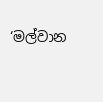‘මල්වාන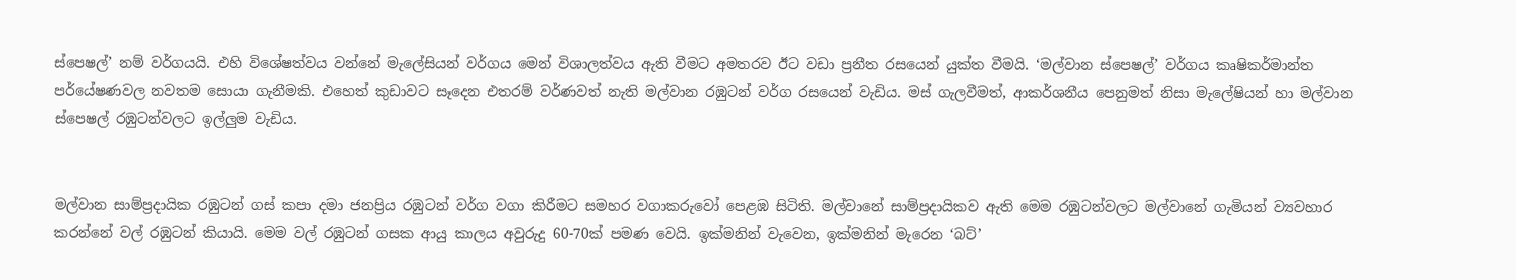ස්පෙෂල්’ නම් වර්ගයයි. එහි විශේෂත්වය වන්නේ මැලේසියන් වර්ගය මෙන් විශාලත්වය ඇති වීමට අමතරව ඊට වඩා ප්‍රනීත රසයෙන් යුක්ත වීමයි. ‘මල්වාන ස්පෙෂල්’ වර්ගය කෘෂිකර්මාන්ත පර්යේෂණවල නවතම සොයා ගැනීමකි. එහෙත් කුඩාවට සෑදෙන එතරම් වර්ණවත් නැති මල්වාන රඹුටන් වර්ග රසයෙන් වැඩිය. මස් ගැලවීමත්, ආකර්ශනීය පෙනුමත් නිසා මැලේෂියන් හා මල්වාන ස්පෙෂල් රඹුටන්වලට ඉල්ලුම වැඩිය.


මල්වාන සාම්ප්‍රදායික රඹුටන් ගස් කපා දමා ජනප්‍රිය රඹුටන් වර්ග වගා කිරීමට සමහර වගාකරුවෝ පෙළඹ සිටිති. මල්වානේ සාම්ප්‍රදායිකව ඇති මෙම රඹුටන්වලට මල්වානේ ගැමියන් ව්‍යවහාර කරන්නේ වල් රඹුටන් කියායි. මෙම වල් රඹුටන් ගසක ආයු කාලය අවුරුදු 60-70ක් පමණ වෙයි. ඉක්මනින් වැවෙන, ඉක්මනින් මැරෙන ‘බට්’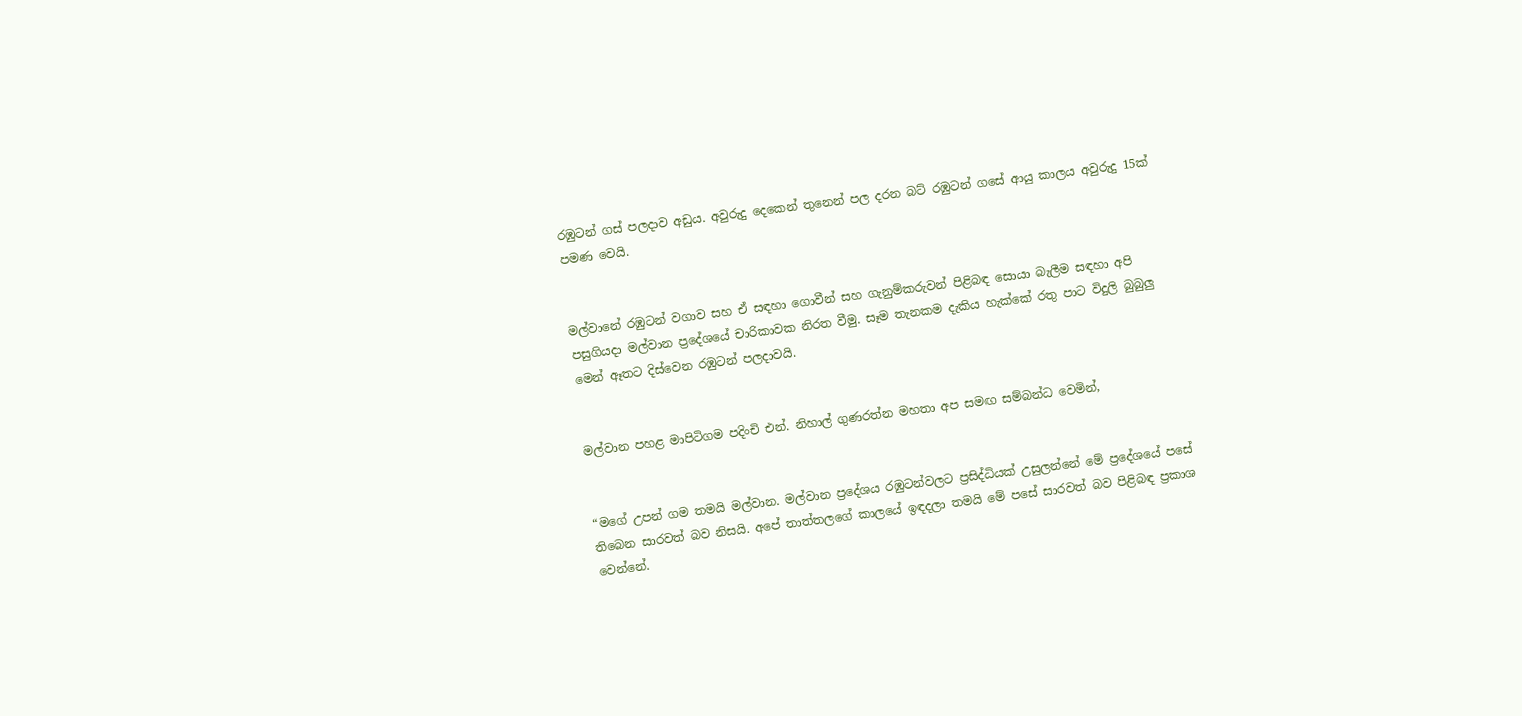රඹුටන් ගස් පලද‌ාව අඩුය. අවුරුදු දෙකෙන් තුනෙන් පල දරන බට් රඹුටන් ගසේ ආයු කාලය අවුරුදු 15ක් පමණ වෙයි.


මල්වානේ රඹුටන් වගාව සහ ඒ සඳහා ගොවීන් සහ ගැනුම්කරුවන් පිළිබඳ සොයා බැලීම සඳහා අපි පසුගියද‌ා මල්වාන ප්‍රදේශයේ චාරිකාවක නිරත වීමු. සෑම තැනකම දැකිය හැක්කේ රතු පාට විදුලි බුබුලු මෙන් ඈතට දිස්වෙන රඹුටන් පලද‌ාවයි.


මල්වාන පහළ මාපිටිගම පදිංචි එන්. නිහාල් ගුණරත්න මහතා අප සමඟ සම්බන්ධ වෙමින්,


“මගේ උපන් ගම තමයි මල්වාන. මල්වාන ප්‍රදේශය රඹුටන්වලට ප්‍රසිද්ධියක් උසුලන්නේ මේ ප්‍රදේශයේ පසේ තිබෙන සාරවත් බව නිසයි. අපේ තාත්තලගේ කාලයේ ඉඳදලා තමයි මේ පසේ සාරවත් බව පිළිබඳ ප්‍රකාශ වෙන්නේ.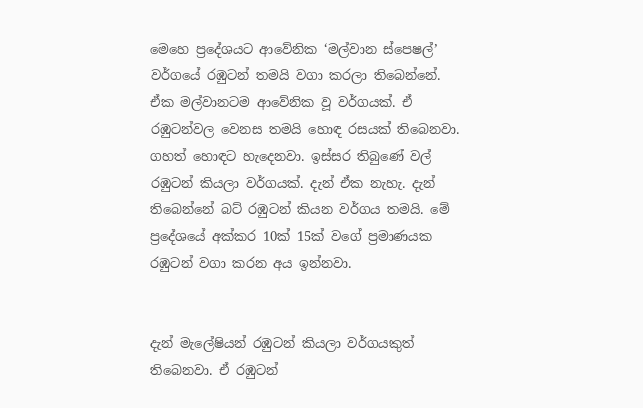මෙහෙ ප්‍රදේශයට ආවේනික ‘මල්වාන ස්පෙෂල්’ වර්ගයේ රඹුටන් තමයි වගා කරලා තිබෙන්නේ. ඒක මල්වානටම ආවේනික වූ වර්ගයක්. ඒ රඹුටන්වල වෙනස තමයි හොඳ රසයක් තිබෙනවා. ගහත් හොඳට හැදෙනවා. ඉස්සර තිබුණේ වල් රඹුටන් කියලා වර්ගයක්. දැන් ඒක නැහැ. දැන් තිබෙන්නේ බට් රඹුටන් කියන වර්ගය තමයි. මේ ප්‍රදේශයේ අක්කර 10ක් 15ක් වගේ ප්‍රමාණයක රඹුටන් වගා කරන අය ඉන්නවා.


දැන් මැලේෂියන් රඹුටන් කියලා වර්ගයකුත් තිබෙනවා. ඒ රඹුටන්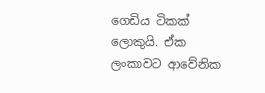ගෙඩිය ටිකක් ලොකුයි. ඒක ලංකාවට ආවේනික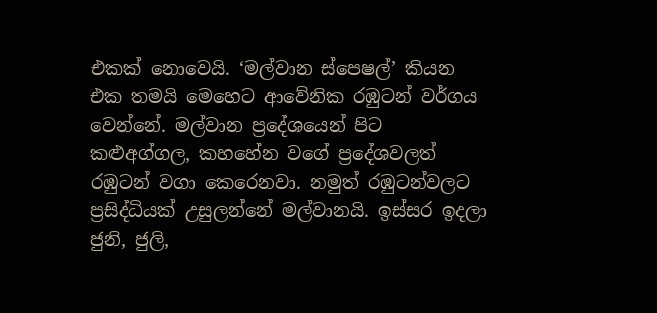එකක් නොවෙයි. ‘මල්වාන ස්පෙෂල්’ කියන එක තමයි මෙහෙට ආවේනික රඹුටන් වර්ගය වෙන්නේ. මල්වාන ප්‍රදේශයෙන් පිට කළුඅග්ගල, කහහේන වගේ ප්‍රදේශවලත් රඹුටන් වගා කෙරෙනවා. නමුත් රඹුටන්වලට ප්‍රසිද්ධියක් උසුලන්නේ මල්වානයි. ඉස්සර ඉදලා ජුනි, ජුලි,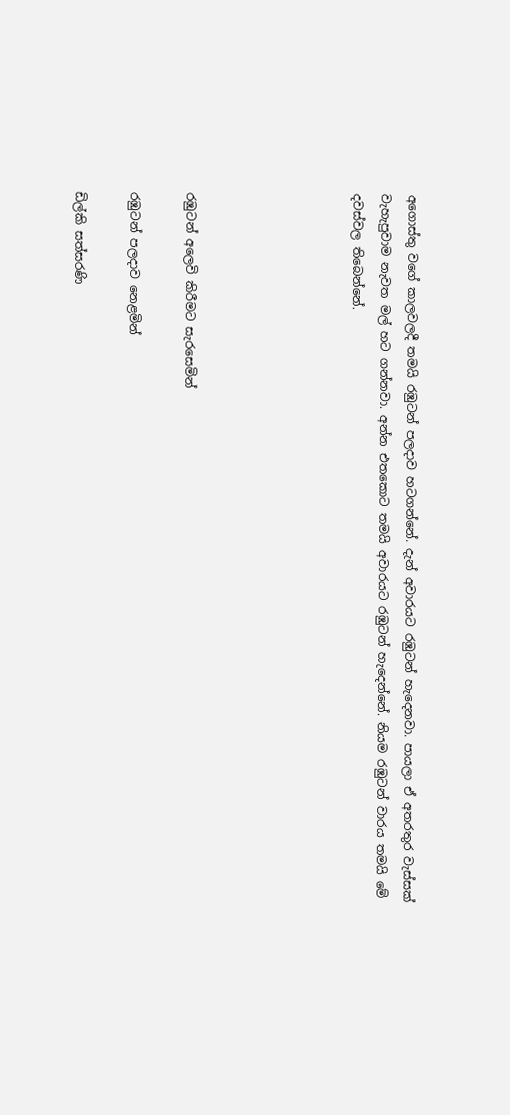අගොස්තු වගේ කාලවලදී තමයි රඹුටන් පලදාව හටගන්නේ. දැන් අවාරයට රඹුටන් හැදෙනවා. පායලා ඒ අතරතුර වැස්සක් වැහැපුවාම නැවත මල් හට ගන්නවා. අන්න එතකොට තමයි අවාරයට රඹුටන් හැදෙන්නේ. නියම රඹුටන් වාරය තමයි මේ දවස්වල තිබෙන්නේ.





රඹුටන් අලෙවි කිරීමට සැරසෙමින්

රඹුටන් පලදාව නෙළමින්

ඩිල්කි සත්සරණි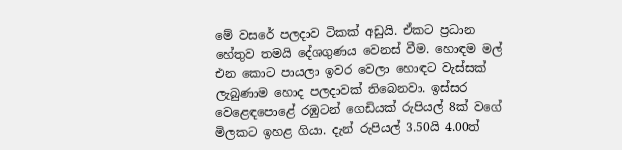මේ වසරේ පලද‌ාව ටිකක් අඩුයි. ඒකට ප්‍රධාන හේතුව තමයි දේශගුණය වෙනස් වීම. හොඳම මල් එන කොට පායලා ඉවර වෙලා හොඳට වැස්සක් ලැබුණාම හොද පලද‌ාවක් තිබෙනවා. ඉස්සර වෙළෙඳපොළේ රඹුටන් ගෙඩියක් රුපියල් 8ක් වගේ මිලකට ඉහළ ගියා. දැන් රුපියල් 3.50යි 4.00ත්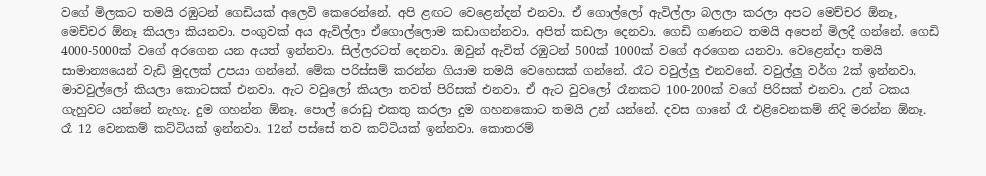වගේ මිලකට තමයි රඹුටන් ගෙඩියක් අලෙවි කෙරෙන්නේ. අපි ළඟට වෙළෙන්දන් එනවා. ඒ ගොල්ලෝ ඇවිල්ලා බලලා කරලා අපට මෙච්චර ඕනෑ, මෙච්චර ඕනෑ කියලා කියනවා. පංගුවක් අය ඇවිල්ලා ඒගොල්ලොම කඩාගන්නවා. අපිත් කඩලා දෙනවා. ගෙඩි ගණනට තමයි අපෙන් මිලදී ගන්නේ. ගෙඩි 4000-5000ක් වගේ අරගෙන යන අයත් ඉන්නවා. සිල්ලරටත් දෙනවා. ඔවුන් ඇවිත් රඹුටන් 500ක් 1000ක් වගේ අරගෙන යනවා. වෙළෙන්ද‌ා තමයි සාමාන්‍යයෙන් වැඩි මුදලක් උපයා ගන්නේ. මේක පරිස්සම් කරන්න ගියාම තමයි වෙහෙසක් ගන්නේ. රෑට වවුල්ලු එනවනේ. වවුල්ලු වර්ග 2ක් ඉන්නවා. මාවවුල්ලෝ කියලා කොටසක් එනවා. ඇට වවුලෝ කියලා තවත් පිරිසක් එනවා. ඒ ඇට වුවලෝ රෑනකට 100-200ක් වගේ පිරිසක් එනවා. උන් ටකය ගැහුවට යන්නේ නැහැ. දුම ගහන්න ඕනෑ. පොල් රොඩු එකතු කරලා දුම ගහනකොට තමයි උන් යන්නේ. දවස ගානේ රෑ එළිවෙනකම් නිදි මරන්න ඕනෑ. රෑ 12 වෙනකම් කට්ටියක් ඉන්නවා. 12න් පස්සේ තව කට්ටියක් ඉන්නවා. කොතරම්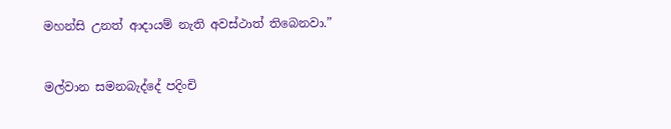මහන්සි උනත් ආද‌ායම් නැති අවස්ථාත් තිබෙනවා.”


මල්වාන සමනබැද්දේ පදිංචි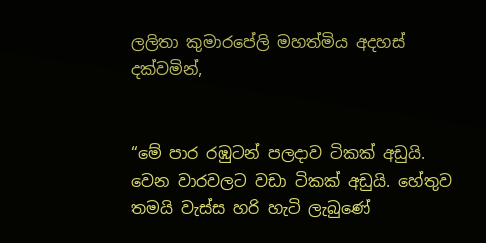ලලිතා කුමාරපේලි මහත්මිය අදහස් දක්වමින්,


“මේ පාර රඹුටන් පලදාව ටිකක් අඩුයි. වෙන වාරවලට වඩා ටිකක් අඩුයි. හේතුව තමයි වැස්ස හරි හැටි ලැබුණේ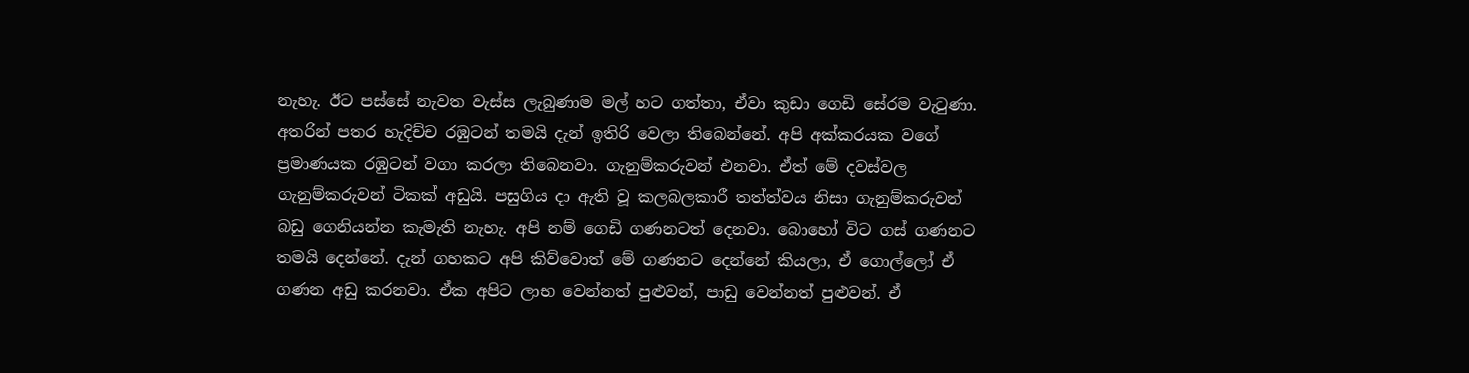නැහැ. ඊට පස්සේ නැවත වැස්ස ලැබුණාම මල් හට ගත්තා, ඒවා කුඩා ගෙඩි සේරම වැටුණා. අතරින් පතර හැදිච්ච රඹුටන් තමයි දැන් ඉතිරි වෙලා තිබෙන්නේ. අපි අක්කරයක වගේ ප්‍රමාණයක රඹුටන් වගා කරලා තිබෙනවා. ගැනුම්කරුවන් එනවා. ඒත් මේ දවස්වල ගැනුම්කරුවන් ටිකක් අඩුයි. පසුගිය ද‌ා ඇති වූ කලබලකාරී තත්ත්වය නිසා ගැනුම්කරුවන් බඩු ගෙනියන්න කැමැති නැහැ. අපි නම් ගෙඩි ගණනටත් දෙනවා. බොහෝ විට ගස් ගණනට තමයි දෙන්නේ. දැන් ගහකට අපි කිව්වොත් මේ ගණනට දෙන්නේ කියලා, ඒ ගොල්ලෝ ඒ ගණන අඩු කරනවා. ඒක අපිට ලාභ වෙන්නත් පුළුවන්, පාඩු වෙන්නත් පුළුවන්. ඒ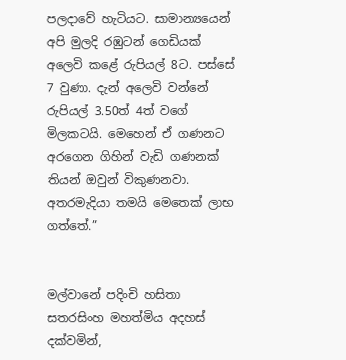පලද‌ාවේ හැටියට. සාමාන්‍යයෙන් අපි මුලදි රඹුටන් ගෙඩියක් අලෙවි කළේ රුපියල් 8ට. පස්සේ 7 වුණා. දැන් අලෙවි වන්නේ රුපියල් 3.50ත් 4ත් වගේ මිලකටයි. මෙහෙන් ඒ ගණනට අරගෙන ගිහින් වැඩි ගණනක් තියන් ඔවුන් විකුණනවා. අතරමැදියා තමයි මෙතෙක් ලාභ ගත්තේ.”


මල්වානේ පදිංචි හසිතා සතරසිංහ මහත්මිය අදහස් දක්වමින්,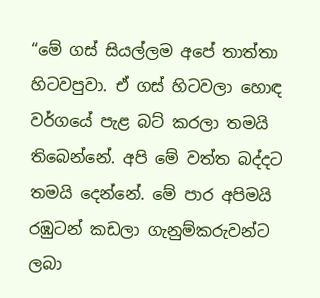“මේ ගස් සියල්ලම අපේ තාත්තා හිටවපුවා. ඒ ගස් හිටවලා හොඳ වර්ගයේ පැළ බට් කරලා තමයි තිබෙන්නේ. අපි මේ වත්ත බද්දට තමයි දෙන්නේ. මේ පාර අපිමයි රඹුටන් කඩලා ගැනුම්කරුවන්ට ලබා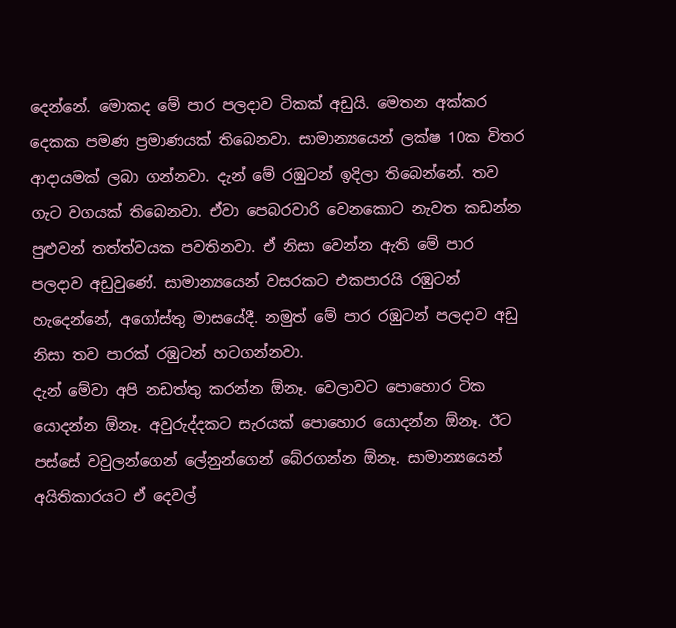දෙන්නේ. මොකද මේ පාර පලදාව ටිකක් අඩුයි. මෙතන අක්කර දෙකක පමණ ප්‍රමාණයක් තිබෙනවා. සාමාන්‍යයෙන් ලක්ෂ 10ක විතර ආද‌ායමක් ලබා ගන්නවා. දැන් මේ රඹුටන් ඉදිලා තිබෙන්නේ. තව ගැට වගයක් තිබෙනවා. ඒවා පෙබරවාරි වෙනකොට නැවත කඩන්න පුළුවන් තත්ත්වයක පවතිනවා. ඒ නිසා වෙන්න ඇති මේ පාර පලද‌ාව අඩුවුණේ. සාමාන්‍යයෙන් වසරකට එකපාරයි රඹුටන් හැදෙන්නේ, අගෝස්තු මාසයේදී. නමුත් මේ පාර රඹුටන් පලද‌ාව අඩු නිසා තව පාරක් රඹුටන් හටගන්නවා.
දැන් මේවා අපි නඩත්තු කරන්න ඕනෑ. වෙලාවට පොහොර ටික යොදන්න ඕනෑ. අවුරුද්දකට සැරයක් පොහොර යොදන්න ඕනෑ. ඊට පස්සේ වවුලන්ගෙන් ලේනුන්ගෙන් බේරගන්න ඕනෑ. සාමාන්‍යයෙන් අයිතිකාරයට ඒ දෙවල්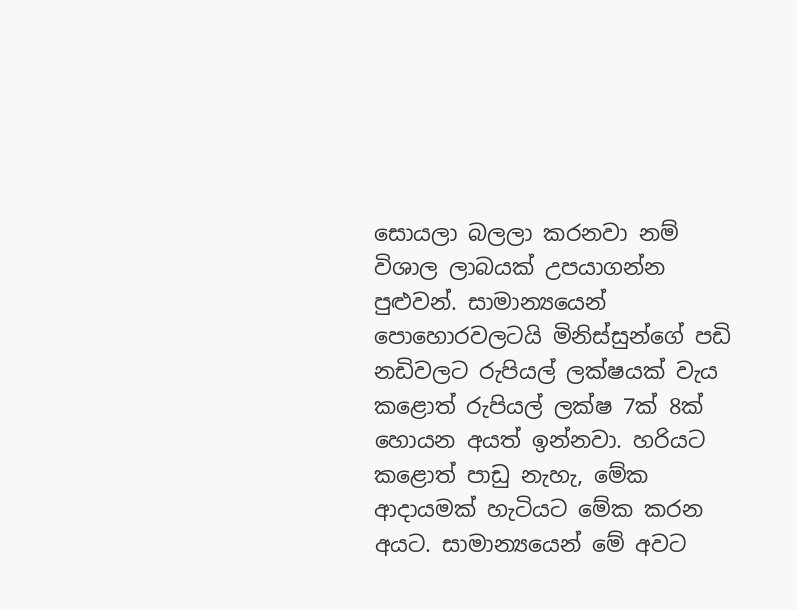සොයලා බලලා කරනවා නම් විශාල ලාබයක් උපයාගන්න පුළුවන්. සාමාන්‍යයෙන් පොහොරවලටයි මිනිස්සුන්ගේ පඩි නඩිවලට රුපියල් ලක්ෂයක් වැය කළොත් රුපියල් ලක්ෂ 7ක් 8ක් හොයන අයත් ඉන්නවා. හරියට කළොත් පාඩු නැහැ, මේක ආද‌ායමක් හැටියට මේක කරන අයට. සාමාන්‍යයෙන් මේ අවට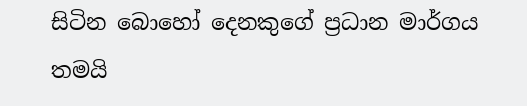සිටින බොහෝ දෙනකුගේ ප්‍රධාන මාර්ගය තමයි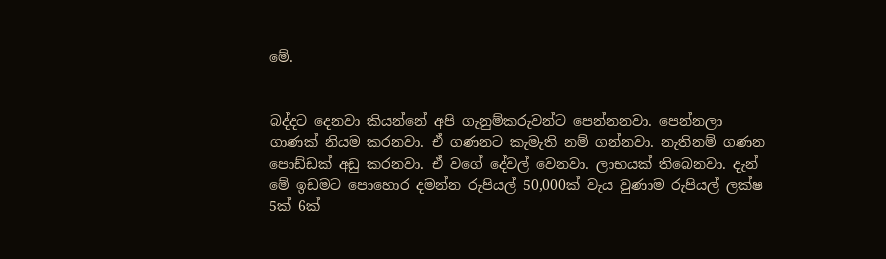මේ.


බද්දට දෙනවා කියන්නේ අපි ගැනුම්කරුවන්ට පෙන්නනවා. පෙන්නලා ගාණක් නියම කරනවා. ඒ ගණනට කැමැති නම් ගන්නවා. නැතිනම් ගණන පොඩ්ඩක් අඩු කරනවා. ඒ වගේ දේවල් වෙනවා. ලාභයක් තිබෙනවා. දැන් මේ ඉඩමට පොහොර දමන්න රුපියල් 50,000ක් වැය වුණාම රුපියල් ලක්ෂ 5ක් 6ක්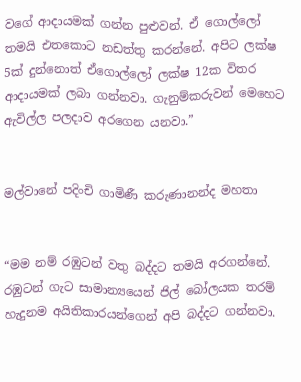වගේ ආද‌ායමක් ගන්න පුළුවන්. ඒ ගොල්ලෝ තමයි එතකොට නඩත්තු කරන්නේ. අපිට ලක්ෂ 5ක් දුන්නොත් ඒගොල්ලෝ ලක්ෂ 12ක විතර ආද‌ායමක් ලබා ගන්නවා. ගැනුම්කරුවන් මෙහෙට ඇවිල්ල පලද‌ාව අරගෙන යනවා.”


මල්වානේ පදිංචි ගාමිණී කරුණානන්ද මහතා


“මම නම් රඹුටන් වතු බද්දට තමයි අරගන්නේ. රඹුටන් ගැට සාමාන්‍යයෙන් ජිල් බෝලයක තරම් හැදුනම අයිතිකාරයන්ගෙන් අපි බද්දට ගන්නවා.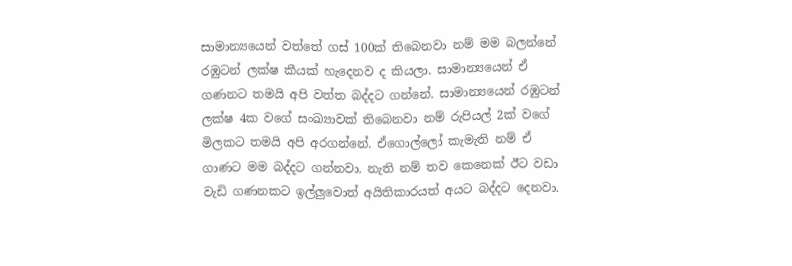සාමාන්‍යයෙන් වත්තේ ගස් 100ක් තිබෙනවා නම් මම බලන්නේ රඹුටන් ලක්ෂ කීයක් හැදෙනව ද කියලා. සාමාන්‍යයෙන් ඒ ගණනට තමයි අපි වත්ත බද්දට ගන්නේ. සාමාන්‍යයෙන් රඹුටන් ලක්ෂ 4ක වගේ සංඛ්‍යාවක් තිබෙනවා නම් රුපියල් 2ක් වගේ මිලකට තමයි අපි අරගන්නේ. ඒගොල්ලෝ කැමැති නම් ඒ ගාණට මම බද්දට ගන්නවා. නැති නම් තව කෙනෙක් ඊට වඩා වැඩි ගණනකට ඉල්ලුවොත් අයිතිකාරයත් අයට බද්දට දෙනවා.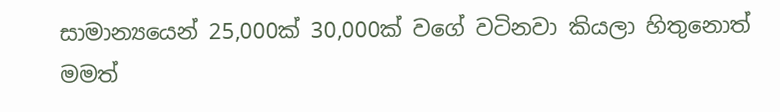සාමාන්‍යයෙන් 25,000ක් 30,000ක් වගේ වටිනවා කියලා හිතුනොත් මමත්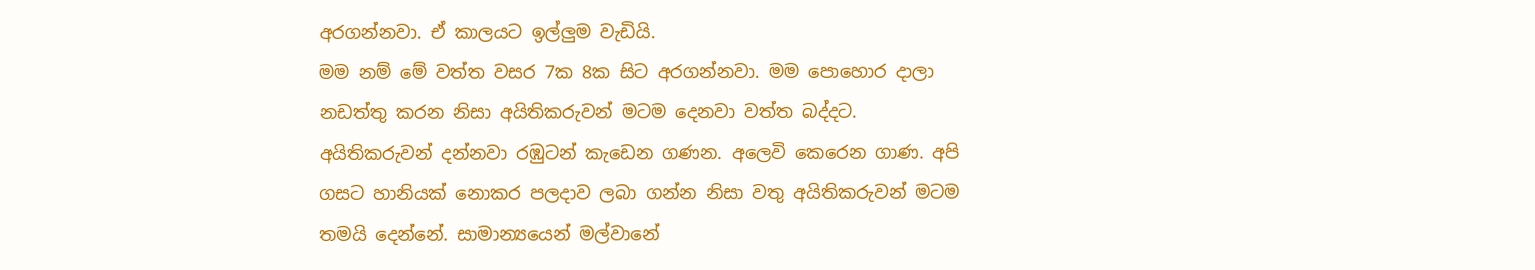අරගන්නවා. ඒ කාලයට ඉල්ලුම වැඩියි.
මම නම් මේ වත්ත වසර 7ක 8ක සිට අරගන්නවා. මම පොහොර දාලා නඩත්තු කරන නිසා අයිතිකරුවන් මටම දෙනවා වත්ත බද්දට. අයිතිකරුවන් දන්නවා රඹුටන් කැඩෙන ගණන. අලෙවි කෙරෙන ගාණ. අපි ගසට හානියක් නොකර පලදාව ලබා ගන්න නිසා වතු අයිතිකරුවන් මටම තමයි දෙන්නේ. සාමාන්‍යයෙන් මල්වානේ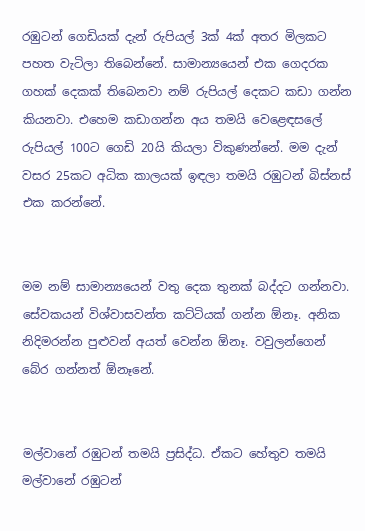රඹුටන් ගෙඩියක් දැන් රුපියල් 3ක් 4ක් අතර මිලකට පහත වැටිලා තිබෙන්නේ. සාමාන්‍යයෙන් එක ගෙදරක ගහක් දෙකක් තිබෙනවා නම් රුපියල් දෙකට කඩා ගන්න කියනවා. එහෙම කඩාගන්න අය තමයි වෙළෙඳසලේ රුපියල් 100ට ගෙඩි 20යි කියලා විකුණන්නේ. මම දැන් වසර 25කට අධික කාලයක් ඉඳලා තමයි රඹුටන් බිස්නස් එක කරන්නේ.


මම නම් සාමාන්‍යයෙන් වතු දෙක තුනක් බද්දට ගන්නවා. සේවකයන් විශ්වාසවන්ත කට්ටියක් ගන්න ඕනෑ. අනික නිදිමරන්න පුළුවන් අයත් වෙන්න ඕනෑ. වවුලන්ගෙන් බේර ගන්නත් ඕනෑනේ.


මල්වානේ රඹුටන් තමයි ප්‍රසිද්ධ. ඒකට හේතුව තමයි මල්වානේ රඹුටන්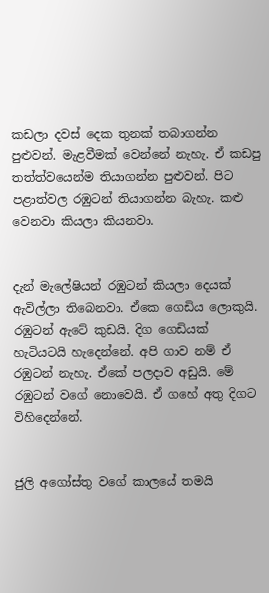කඩලා දවස් දෙක තුනක් තබාගන්න පුළුවන්. මැළවීමක් වෙන්නේ නැහැ. ඒ කඩපු තත්ත්වයෙන්ම තියාගන්න පුළුවන්. පිට පළාත්වල රඹුටන් තියාගන්න බැහැ. කළු වෙනවා කියලා කියනවා.


දැන් මැලේෂියන් රඹුටන් කියලා දෙයක් ඇවිල්ලා තිබෙනවා. ඒකෙ ගෙඩිය ලොකුයි. රඹුටන් ඇටේ කුඩයි. දිග ගෙඩියක් හැටියටයි හැදෙන්නේ. අපි ගාව නම් ඒ රඹුටන් නැහැ. ඒකේ පලද‌ාව අඩුයි. මේ රඹුටන් වගේ නොවෙයි. ඒ ගහේ අතු දිගට විහිදෙන්නේ.


ජුලි අගෝස්තු වගේ කාලයේ තමයි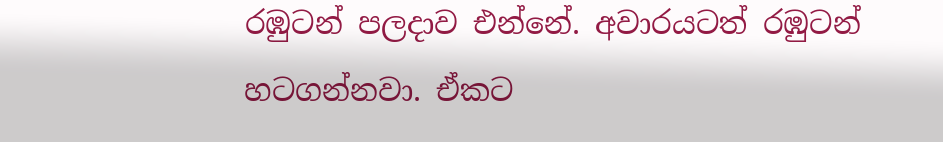රඹුටන් පලදාව එන්නේ. අවාරයටත් රඹුටන් හටගන්නවා. ඒකට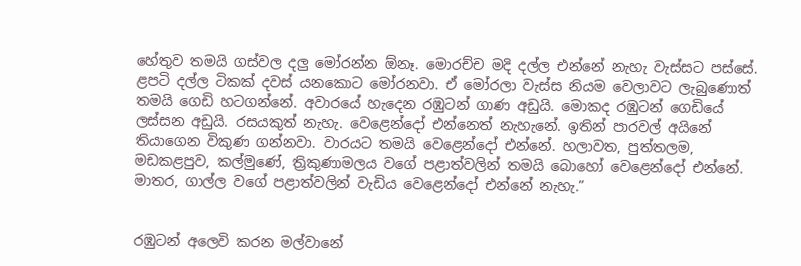හේතුව තමයි ගස්වල දලු මෝරන්න ඕනෑ. මොරච්ච මදි දල්ල එන්නේ නැහැ වැස්සට පස්සේ. ළපටි දල්ල ටිකක් දවස් යනකොට මෝරනවා. ඒ මෝරලා වැස්ස නියම වෙලාවට ලැබුණොත් තමයි ගෙඩි හටගන්නේ. අවාරයේ හැදෙන රඹුටන් ගාණ අඩුයි. මොකද රඹුටන් ගෙඩියේ ලස්සන අඩුයි. රසයකුත් නැහැ. වෙළෙන්දෝ එන්නෙත් නැහැනේ. ඉතින් පාරවල් අයිනේ තියාගෙන විකුණ ගන්නවා. වාරයට තමයි වෙළෙන්දෝ එන්නේ. හලාවත, පුත්තලම, මඩකළපුව, කල්මුණේ, ත්‍රිකුණාමලය වගේ පළාත්වලින් තමයි බොහෝ වෙළෙන්දෝ එන්නේ. මාතර, ගාල්ල වගේ පළාත්වලින් වැඩිය වෙළෙන්දෝ එන්නේ නැහැ.”


රඹුටන් අලෙවි කරන මල්වානේ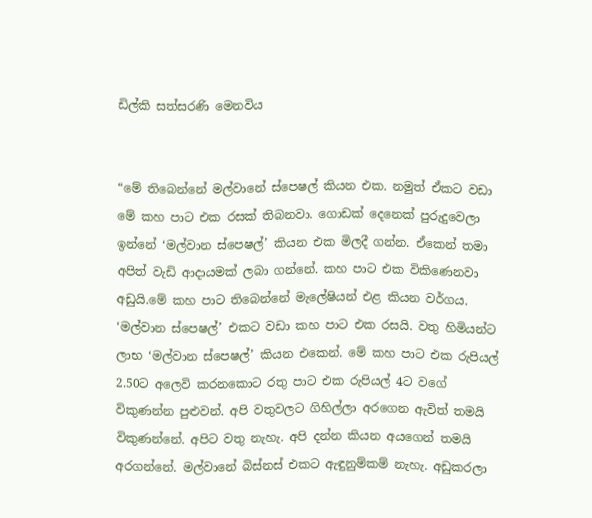ඩිල්කි සත්සරණි මෙනවිය


“මේ තිබෙන්නේ මල්වානේ ස්පෙෂල් කියන එක. නමුත් ඒකට වඩා මේ කහ පාට එක රසක් තිබනවා. ගොඩක් දෙනෙක් පුරුදුවෙලා ඉන්නේ ‘මල්වාන ස්පෙෂල්’ කියන එක මිලදී ගන්න. ඒකෙන් තමා අපිත් වැඩි ආද‌ායමක් ලබා ගන්නේ. කහ පාට එක විකිණෙනවා අඩුයි.මේ කහ පාට තිබෙන්නේ මැලේෂියන් එළ කියන වර්ගය. ‘මල්වාන ස්පෙෂල්’ එකට වඩා කහ පාට එක රසයි. වතු හිමියන්ට ලාභ ‘මල්වාන ස්පෙෂල්’ කියන එකෙන්. මේ කහ පාට එක රුපියල් 2.50ට අලෙවි කරනකොට රතු පාට එක රුපියල් 4ට වගේ විකුණන්න පුළුවන්. අපි වතුවලට ගිහිල්ලා අරගෙන ඇවිත් තමයි විකුණන්නේ. අපිට වතු නැහැ. අපි දන්න කියන අයගෙන් තමයි අරගන්නේ. මල්වානේ බිස්නස් එකට ඇඳුනුම්කම් නැහැ. අඩුකරලා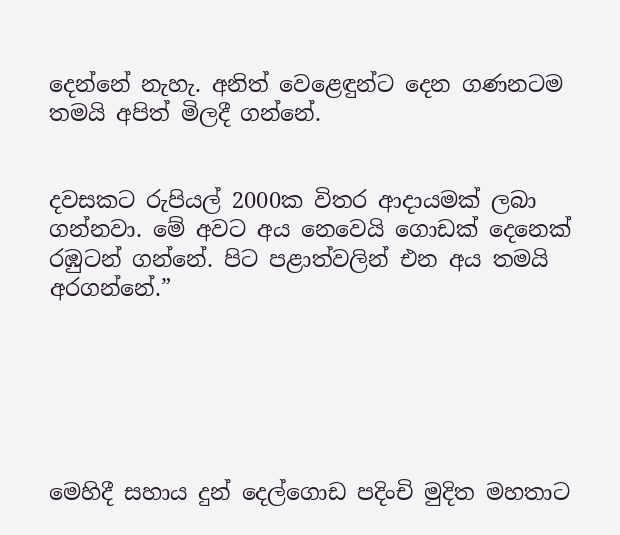දෙන්නේ නැහැ. අනිත් වෙළෙඳුන්ට දෙන ගණනටම තමයි අපිත් මිලදී ගන්නේ.


දවසකට රුපියල් 2000ක විතර ආද‌ායමක් ලබා ගන්නවා. මේ අවට අය නෙවෙයි ගොඩක් දෙනෙක් රඹුටන් ගන්නේ. පිට පළාත්වලින් එන අය තමයි අරගන්නේ.”






මෙහිදී සහාය දුන් දෙල්ගොඩ පදිංචි මුදිත මහතාට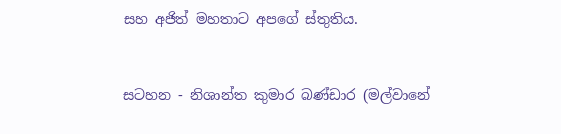සහ අජිත් මහතාට අපගේ ස්තුතිය.


සටහන - නිශාන්ත කුමාර බණ්ඩාර (මල්වානේ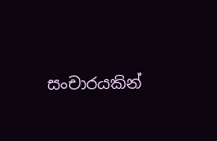සංචාරයකින්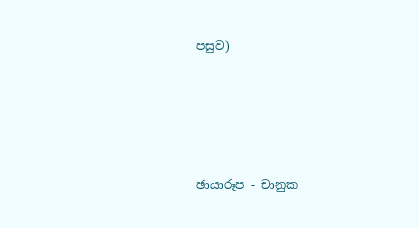පසුව)




ඡායාරූප - චානුක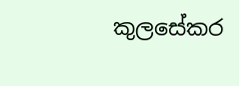කුලසේකර